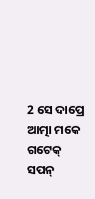2 ସେ ଦାପ୍ରେ ଆତ୍ମା ମକେ ଗଟେକ୍ ସପନ୍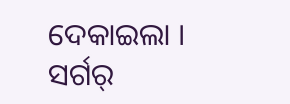ଦେକାଇଲା । ସର୍ଗର୍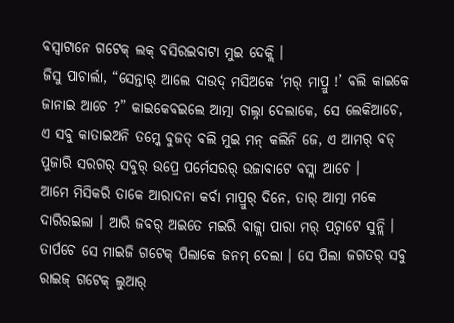ବସ୍ବାଟାନେ ଗଟେକ୍ ଲକ୍ ବସିରଇବାଟା ମୁଇ ଦେକ୍ଲି ।
ଜିସୁ ପାଚାର୍ଲା, “ସେନ୍ତାର୍ ଆଲେ ଦାଉଦ୍ ମସିଅକେ ‘ମର୍ ମାପ୍ରୁ !’ ବଲି କାଇକେ ଜାନାଇ ଆଚେ ?” କାଇକେବଇଲେ ଆତ୍ମା ଚାଲ୍ନା ଦେଲାକେ, ସେ ଲେକିଆଚେ,
ଏ ସବୁ କାତାଇଅନି ତମ୍କେ ବୁଜତ୍ ବଲି ମୁଇ ମନ୍ କଲିନି ଜେ, ଏ ଆମର୍ ବଡ୍ ପୁଜାରି ସରଗର୍ ସବୁର୍ ଉପ୍ରେ ପର୍ମେସରର୍ ଉଜାବାଟେ ବସ୍ଲା ଆଚେ ।
ଆମେ ମିସିକରି ତାକେ ଆରାଦନା କର୍ବା ମାପ୍ରୁର୍ ଦିନେ, ତାର୍ ଆତ୍ମା ମକେ ଦାରିରଇଲା । ଆରି ଜବର୍ ଅଇତେ ମଇରି ବାଜ୍ଲା ପାରା ମର୍ ପଚ୍ବାଟେ ସୁନ୍ଲି ।
ତାର୍ପଚେ ସେ ମାଇଜି ଗଟେକ୍ ପିଲାକେ ଜନମ୍ ଦେଲା । ସେ ପିଲା ଜଗତର୍ ସବୁ ରାଇଜ୍ ଗଟେକ୍ ଲୁଆର୍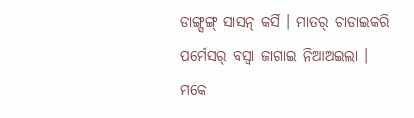ଡାଙ୍ଗ୍ସଙ୍ଗ୍ ସାସନ୍ କର୍ସି । ମାତର୍ ଚାଡାଇକରି ପର୍ମେସର୍ ବସ୍ବା ଜାଗାଇ ନିଆଅଇଲା ।
ମକେ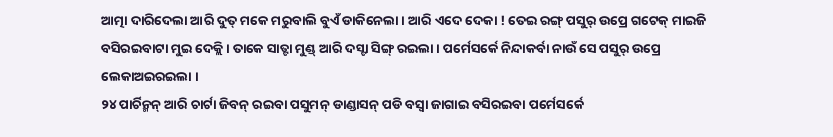ଆତ୍ମା ଦାରିଦେଲା ଆରି ଦୁତ୍ ମକେ ମରୁବାଲି ବୁଏଁ ଡାକିନେଲା । ଆରି ଏଦେ ଦେକା ! ତେଇ ରଙ୍ଗ୍ ପସୁର୍ ଉପ୍ରେ ଗଟେକ୍ ମାଇଜି ବସିରଇବାଟା ମୁଇ ଦେକ୍ଲି । ତାକେ ସାତ୍ଟା ମୁଣ୍ଡ୍ ଆରି ଦସ୍ଟା ସିଙ୍ଗ୍ ରଇଲା । ପର୍ମେସର୍କେ ନିନ୍ଦାକର୍ବା ନାଉଁ ସେ ପସୁର୍ ଉପ୍ରେ ଲେକାଅଇରଇଲା ।
୨୪ ପାର୍ଚିନ୍ମନ୍ ଆରି ଚାର୍ଟା ଜିବନ୍ ରଇବା ପସୁମନ୍ ଡାଣ୍ଡାସନ୍ ପଡି ବସ୍ବା ଜାଗାଇ ବସିରଇବା ପର୍ମେସର୍କେ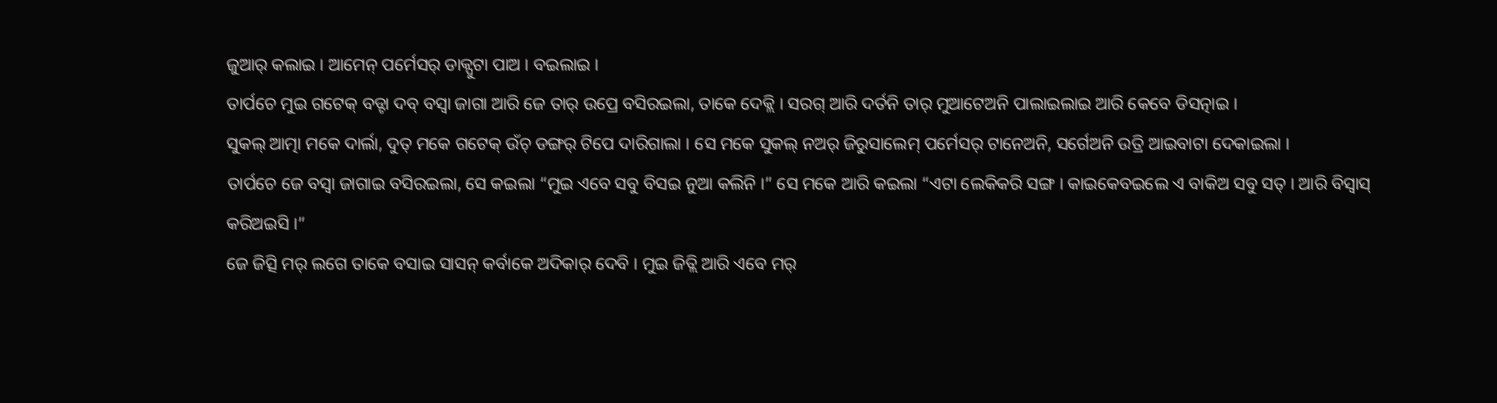ଜୁଆର୍ କଲାଇ । ଆମେନ୍ ପର୍ମେସର୍ ଡାକ୍ପୁଟା ପାଅ । ବଇଲାଇ ।
ତାର୍ପଚେ ମୁଇ ଗଟେକ୍ ବଡ୍ଟା ଦବ୍ ବସ୍ବା ଜାଗା ଆରି ଜେ ତାର୍ ଉପ୍ରେ ବସିରଇଲା, ତାକେ ଦେକ୍ଲି । ସରଗ୍ ଆରି ଦର୍ତନି ତାର୍ ମୁଆଟେଅନି ପାଲାଇଲାଇ ଆରି କେବେ ଡିସତ୍ନାଇ ।
ସୁକଲ୍ ଆତ୍ମା ମକେ ଦାର୍ଲା, ଦୁତ୍ ମକେ ଗଟେକ୍ ଉଁଚ୍ ଡଙ୍ଗର୍ ଟିପେ ଦାରିଗାଲା । ସେ ମକେ ସୁକଲ୍ ନଅର୍ ଜିରୁସାଲେମ୍ ପର୍ମେସର୍ ଟାନେଅନି, ସର୍ଗେଅନି ଉତ୍ରି ଆଇବାଟା ଦେକାଇଲା ।
ତାର୍ପଚେ ଜେ ବସ୍ବା ଜାଗାଇ ବସିରଇଲା, ସେ କଇଲା “ମୁଇ ଏବେ ସବୁ ବିସଇ ନୁଆ କଲିନି ।” ସେ ମକେ ଆରି କଇଲା “ଏଟା ଲେକିକରି ସଙ୍ଗ । କାଇକେବଇଲେ ଏ ବାକିଅ ସବୁ ସତ୍ । ଆରି ବିସ୍ବାସ୍ କରିଅଇସି ।”
ଜେ ଜିତ୍ସି ମର୍ ଲଗେ ତାକେ ବସାଇ ସାସନ୍ କର୍ବାକେ ଅଦିକାର୍ ଦେବି । ମୁଇ ଜିତ୍ଲି ଆରି ଏବେ ମର୍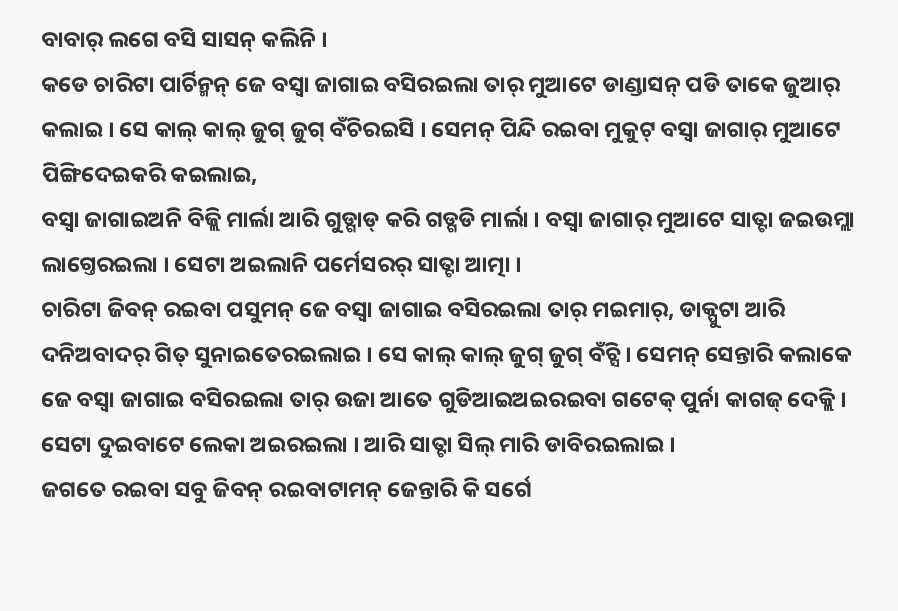ବାବାର୍ ଲଗେ ବସି ସାସନ୍ କଲିନି ।
କଡେ ଚାରିଟା ପାର୍ଚିନ୍ମନ୍ ଜେ ବସ୍ବା ଜାଗାଇ ବସିରଇଲା ତାର୍ ମୁଆଟେ ଡାଣ୍ଡାସନ୍ ପଡି ତାକେ ଜୁଆର୍ କଲାଇ । ସେ କାଲ୍ କାଲ୍ ଜୁଗ୍ ଜୁଗ୍ ବଁଚିରଇସି । ସେମନ୍ ପିନ୍ଦି ରଇବା ମୁକୁଟ୍ ବସ୍ବା ଜାଗାର୍ ମୁଆଟେ ପିଙ୍ଗିଦେଇକରି କଇଲାଇ,
ବସ୍ବା ଜାଗାଇଅନି ବିଜ୍ଲି ମାର୍ଲା ଆରି ଗୁଡ୍ଗାଡ୍ କରି ଗଡ୍ଗଡି ମାର୍ଲା । ବସ୍ବା ଜାଗାର୍ ମୁଆଟେ ସାତ୍ଟା ଜଇଉମ୍ଲା ଲାଗ୍ତେରଇଲା । ସେଟା ଅଇଲାନି ପର୍ମେସରର୍ ସାତ୍ଟା ଆତ୍ମା ।
ଚାରିଟା ଜିବନ୍ ରଇବା ପସୁମନ୍ ଜେ ବସ୍ବା ଜାଗାଇ ବସିରଇଲା ତାର୍ ମଇମାର୍, ଡାକ୍ପୁଟା ଆରି ଦନିଅବାଦର୍ ଗିତ୍ ସୁନାଇତେରଇଲାଇ । ସେ କାଲ୍ କାଲ୍ ଜୁଗ୍ ଜୁଗ୍ ବଁଚ୍ସି । ସେମନ୍ ସେନ୍ତାରି କଲାକେ
ଜେ ବସ୍ବା ଜାଗାଇ ବସିରଇଲା ତାର୍ ଉଜା ଆତେ ଗୁଡିଆଇଅଇରଇବା ଗଟେକ୍ ପୁର୍ନା କାଗଜ୍ ଦେକ୍ଲି । ସେଟା ଦୁଇବାଟେ ଲେକା ଅଇରଇଲା । ଆରି ସାତ୍ଟା ସିଲ୍ ମାରି ଡାବିରଇଲାଇ ।
ଜଗତେ ରଇବା ସବୁ ଜିବନ୍ ରଇବାଟାମନ୍ ଜେନ୍ତାରି କି ସର୍ଗେ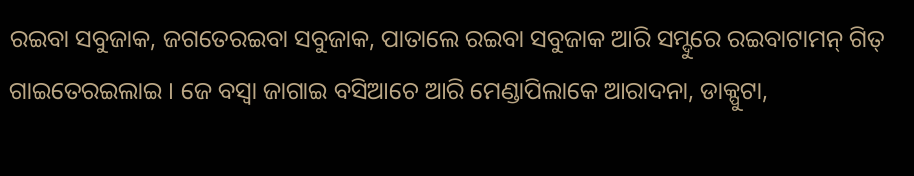ରଇବା ସବୁଜାକ, ଜଗତେରଇବା ସବୁଜାକ, ପାତାଲେ ରଇବା ସବୁଜାକ ଆରି ସମ୍ଦୁରେ ରଇବାଟାମନ୍ ଗିତ୍ ଗାଇତେରଇଲାଇ । ଜେ ବସ୍ବା ଜାଗାଇ ବସିଆଚେ ଆରି ମେଣ୍ଡାପିଲାକେ ଆରାଦନା, ଡାକ୍ପୁଟା,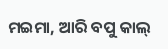ମଇମା, ଆରି ବପୁ କାଲ୍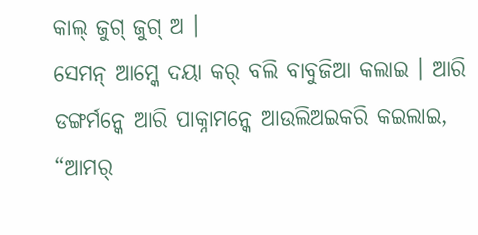କାଲ୍ ଜୁଗ୍ ଜୁଗ୍ ଅ ।
ସେମନ୍ ଆମ୍କେ ଦୟା କର୍ ବଲି ବାବୁଜିଆ କଲାଇ । ଆରି ଡଙ୍ଗର୍ମନ୍କେ ଆରି ପାକ୍ନାମନ୍କେ ଆଉଲିଅଇକରି କଇଲାଇ, “ଆମର୍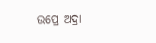ଉପ୍ରେ ଅଦ୍ରା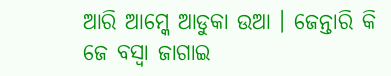ଆରି ଆମ୍କେ ଆଡୁକା ଉଆ । ଜେନ୍ତାରି କି ଜେ ବସ୍ବା ଜାଗାଇ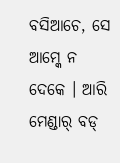ବସିଆଚେ, ସେ ଆମ୍କେ ନ ଦେକେ । ଆରି ମେଣ୍ଡାର୍ ବଡ୍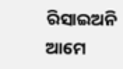ରିସାଇଅନି ଆମେ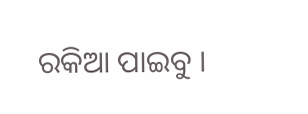ରକିଆ ପାଇବୁ ।